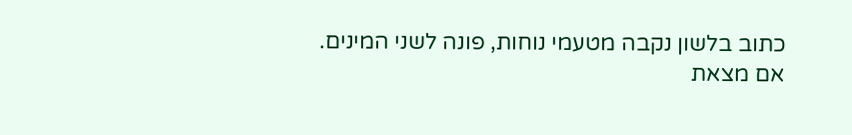כתוב בלשון נקבה מטעמי נוחות, פונה לשני המינים.
אם מצאת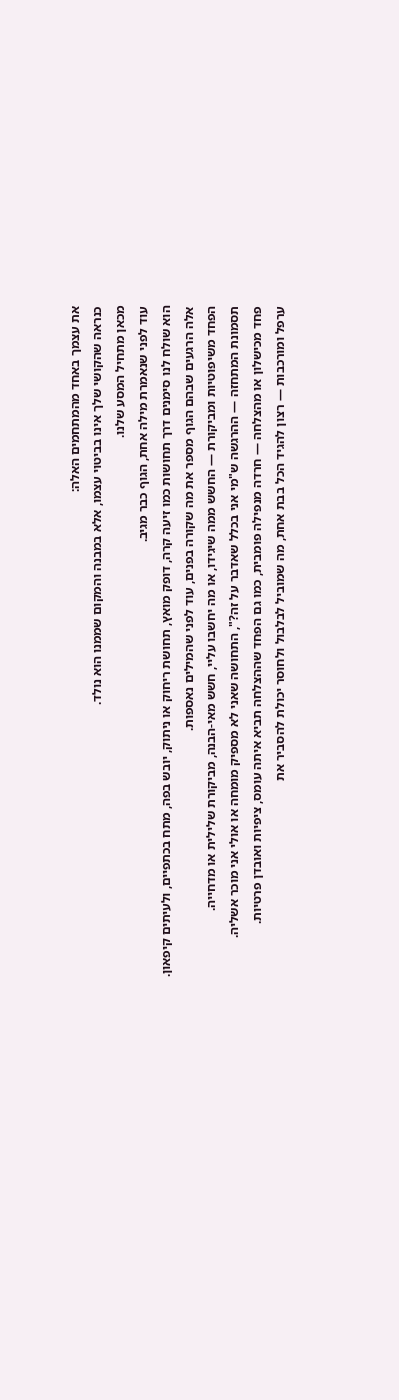את עצמך באחד מהמתחמים האלה:
כנראה שהקושי שלך אינו בביטוי עצמו, אלא במבנה והמקום שממנו הוא נולד.
מכאן מתחיל המסע שלנו.
עוד לפני שנאמרת מילה אחת, הגוף כבר מגיב.
הוא שולח לנו סימנים דרך תחושות כמו זיעה קרה, דופק מואץ, תחושת ריחוק או ניתוק, יובש בפה, מתח בכתפיים, ולעיתים קיפאון.
אלה הרגעים שבהם הגוף מספר את מה שקורה בפנים, עוד לפני שהמילים נאספות.
הפחד משיפוטיות ומביקורת — החשש ממה שיגידו, או מה יחשבו עליי, חשש מאי-הבנה, מביקורת שלילית או מדחייה.
תסמונת המתחזה — ההרגשה ש"מי אני בכלל שאדבר על זה?", התחושה שאני לא מספיק מומחה או אולי אני מוכר אשליה.
פחד מכישלון או מהצלחה — חרדה מנפילה פומבית, כמו גם הפחד שההצלחה תביא איתה עומס, ציפיות ואובדן פרטיות.
ערפל ומורכבות — רצון להגיד הכל בבת אחת, מה שמוביל לבלבול ולחוסר יכולת להסביר את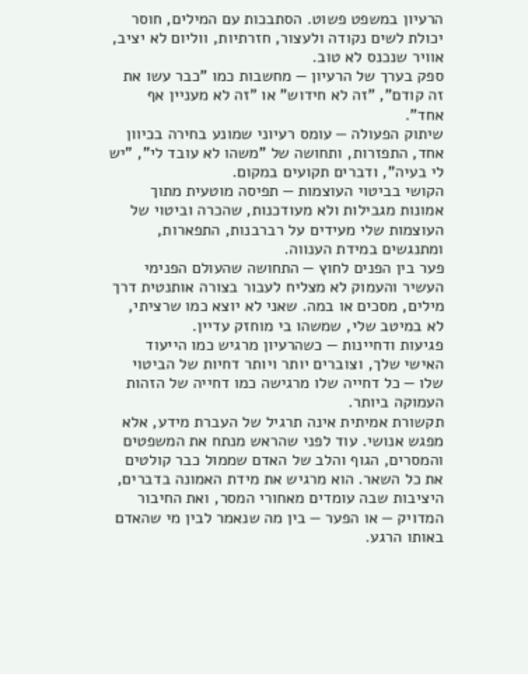הרעיון במשפט פשוט. הסתבכות עם המילים, חוסר יכולת לשים נקודה ולעצור, חזרתיות, ווליום לא יציב, אוויר שנכנס לא טוב.
ספק בערך של הרעיון — מחשבות כמו "כבר עשו את זה קודם", "זה לא חידוש" או "זה לא מעניין אף אחד".
שיתוק הפעולה — עומס רעיוני שמונע בחירה בכיוון אחד, התפזרות, ותחושה של "משהו לא עובד לי", "יש לי בעיה", ודברים תקועים במקום.
הקושי בביטוי העוצמות — תפיסה מוטעית מתוך אמונות מגבילות ולא מעודכנות, שהכרה וביטוי של העוצמות שלי מעידים על רברבנות, התפארות, ומתנגשים במידת הענווה.
פער בין הפנים לחוץ — התחושה שהעולם הפנימי העשיר והעמוק לא מצליח לעבור בצורה אותנטית דרך מילים, מסכים או במה. שאני לא יוצא כמו שרציתי, לא במיטב שלי, שמשהו בי מוחזק עדיין.
פגיעות ודחיינות — כשהרעיון מרגיש כמו הייעוד האישי שלך, וצוברים יותר ויותר דחיות של הביטוי שלו — כל דחייה שלו מרגישה כמו דחייה של הזהות העמוקה ביותר.
תקשורת אמיתית אינה תרגיל של העברת מידע, אלא מפגש אנושי. עוד לפני שהראש מנתח את המשפטים והמסרים, הגוף והלב של האדם שממול כבר קולטים את כל השאר. הוא מרגיש את מידת האמונה בדברים, היציבות שבה עומדים מאחורי המסר, ואת החיבור המדויק — או הפער — בין מה שנאמר לבין מי שהאדם באותו הרגע.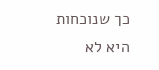כך שנוכחות היא לא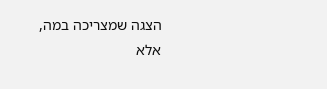הצגה שמצריכה במה, אלא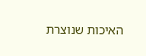האיכות שנוצרת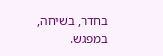בחדר, בשיחה, במפגש.